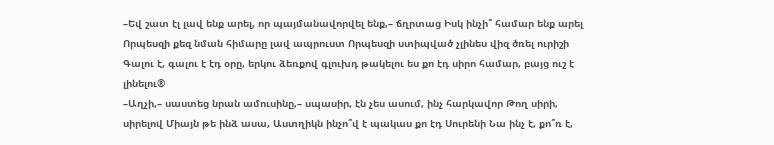–Եվ շատ էլ լավ ենք արել, որ պայմանավորվել ենք,– ճղրտաց Իսկ ինչի՞ համար ենք արել Որպեսզի քեզ նման հիմարը լավ ապրուստ Որպեսզի ստիպված չլինես վիզ ծռել ուրիշի Գալու է, գալու է էդ օրը, երկու ձեռքով գլուխդ թակելու ես քո էդ սիրո համար, բայց ուշ է լինելու®
–Աղչի,– սաստեց նրան ամուսինը,– սպասիր, էն չես ասում, ինչ հարկավոր Թող սիրի, սիրելով Միայն թե ինձ ասա, Աստղիկն ինչո՞վ է պակաս քո էդ Սուրենի Նա ինչ է, քո՞ռ է,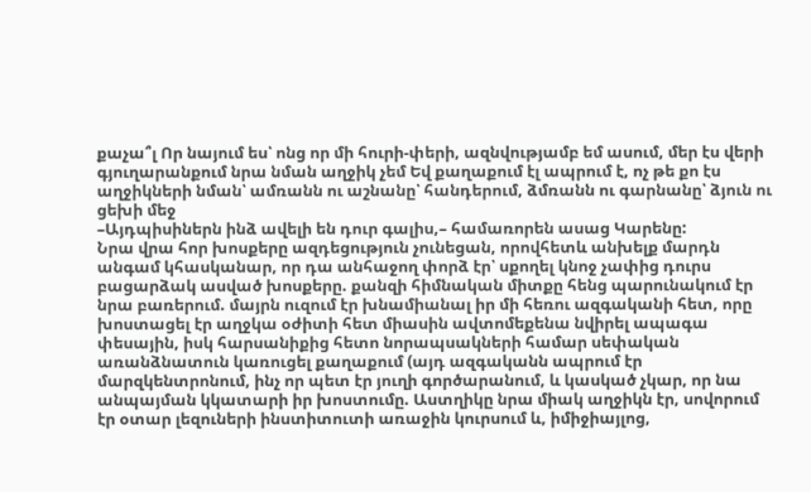քաչա՞լ Որ նայում ես՝ ոնց որ մի հուրի-փերի, ազնվությամբ եմ ասում, մեր էս վերի գյուղարանքում նրա նման աղջիկ չեմ Եվ քաղաքում էլ ապրում է, ոչ թե քո էս աղջիկների նման՝ ամռանն ու աշնանը՝ հանդերում, ձմռանն ու գարնանը՝ ձյուն ու ցեխի մեջ
–Այդպիսիներն ինձ ավելի են դուր գալիս,– համառորեն ասաց Կարենը:
Նրա վրա հոր խոսքերը ազդեցություն չունեցան, որովհետև անխելք մարդն անգամ կհասկանար, որ դա անհաջող փորձ էր՝ սքողել կնոջ չափից դուրս բացարձակ ասված խոսքերը. քանզի հիմնական միտքը հենց պարունակում էր նրա բառերում. մայրն ուզում էր խնամիանալ իր մի հեռու ազգականի հետ, որը խոստացել էր աղջկա օժիտի հետ միասին ավտոմեքենա նվիրել ապագա փեսային, իսկ հարսանիքից հետո նորապսակների համար սեփական առանձնատուն կառուցել քաղաքում (այդ ազգականն ապրում էր մարզկենտրոնում, ինչ որ պետ էր յուղի գործարանում, և կասկած չկար, որ նա անպայման կկատարի իր խոստումը. Աստղիկը նրա միակ աղջիկն էր, սովորում էր օտար լեզուների ինստիտուտի առաջին կուրսում և, իմիջիայլոց,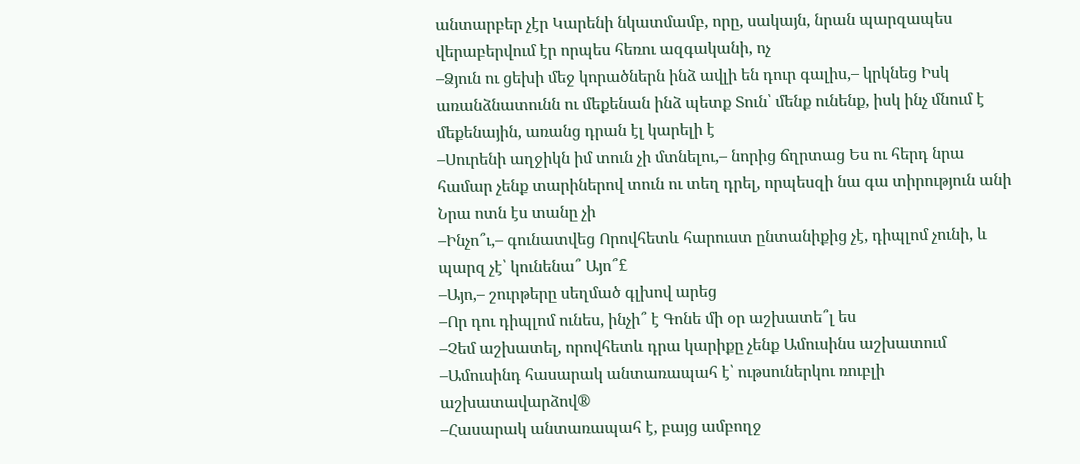անտարբեր չէր Կարենի նկատմամբ, որը, սակայն, նրան պարզապես վերաբերվում էր որպես հեռու ազգականի, ոչ
–Ձյուն ու ցեխի մեջ կորածներն ինձ ավլի են դուր գալիս,– կրկնեց Իսկ առանձնատունն ու մեքենան ինձ պետք Տուն՝ մենք ունենք, իսկ ինչ մնում է մեքենային, առանց դրան էլ կարելի է
–Սուրենի աղջիկն իմ տուն չի մտնելու,– նորից ճղրտաց Ես ու հերդ նրա համար չենք տարիներով տուն ու տեղ դրել, որպեսզի նա գա տիրություն անի Նրա ոտն էս տանը չի
–Ինչո՞ւ,– գունատվեց Որովհետև հարուստ ընտանիքից չէ, դիպլոմ չունի, և պարզ չէ՝ կունենա՞ Այո՞£
–Այո,– շուրթերը սեղմած գլխով արեց
–Որ դու դիպլոմ ունես, ինչի՞ է Գոնե մի օր աշխատե՞լ ես
–Չեմ աշխատել, որովհետև դրա կարիքը չենք Ամուսինս աշխատում
–Ամուսինդ հասարակ անտառապահ է՝ ութսուներկու ռուբլի աշխատավարձով®
–Հասարակ անտառապահ է, բայց ամբողջ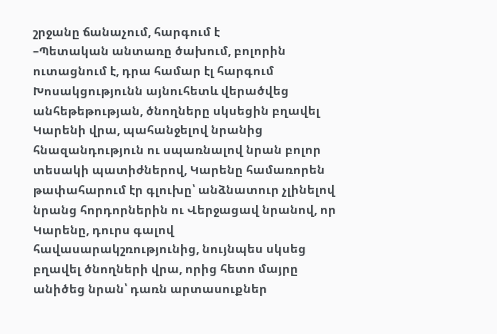շրջանը ճանաչում, հարգում է
–Պետական անտառը ծախում, բոլորին ուտացնում է, դրա համար էլ հարգում
Խոսակցությունն այնուհետև վերածվեց անհեթեթության, ծնողները սկսեցին բղավել Կարենի վրա, պահանջելով նրանից հնազանդություն ու սպառնալով նրան բոլոր տեսակի պատիժներով, Կարենը համառորեն թափահարում էր գլուխը՝ անձնատուր չլինելով նրանց հորդորներին ու Վերջացավ նրանով, որ Կարենը, դուրս գալով հավասարակշռությունից, նույնպես սկսեց բղավել ծնողների վրա, որից հետո մայրը անիծեց նրան՝ դառն արտասուքներ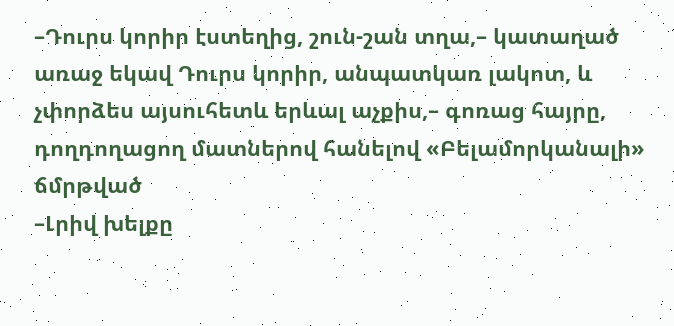–Դուրս կորիր էստեղից, շուն-շան տղա,– կատաղած առաջ եկավ Դուրս կորիր, անպատկառ լակոտ, և չփորձես այսուհետև երևալ աչքիս,– գոռաց հայրը, դողդողացող մատներով հանելով «Բելամորկանալի» ճմրթված
–Լրիվ խելքը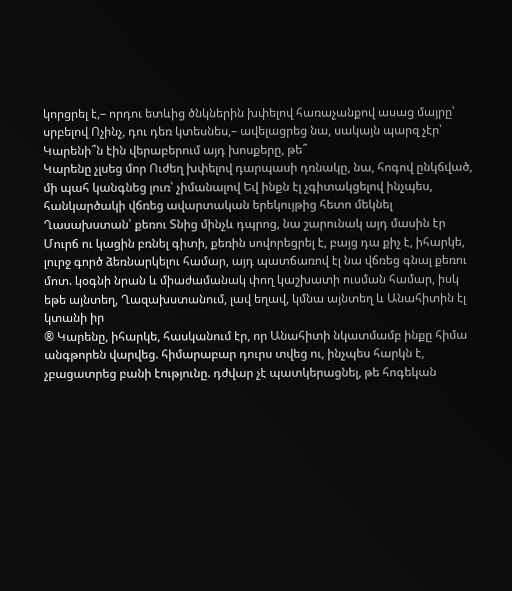կորցրել է,– որդու ետևից ծնկներին խփելով հառաչանքով ասաց մայրը՝ սրբելով Ոչինչ, դու դեռ կտեսնես,– ավելացրեց նա, սակայն պարզ չէր՝ Կարենի՞ն էին վերաբերում այդ խոսքերը, թե՞
Կարենը չլսեց մոր Ուժեղ խփելով դարպասի դռնակը, նա, հոգով ընկճված, մի պահ կանգնեց լուռ՝ չիմանալով Եվ ինքն էլ չգիտակցելով ինչպես, հանկարծակի վճռեց ավարտական երեկույթից հետո մեկնել Ղասախստան՝ քեռու Տնից մինչև դպրոց, նա շարունակ այդ մասին էր Մուրճ ու կացին բռնել գիտի, քեռին սովորեցրել է, բայց դա քիչ է, իհարկե, լուրջ գործ ձեռնարկելու համար, այդ պատճառով էլ նա վճռեց գնալ քեռու մոտ. կօգնի նրան և միաժամանակ փող կաշխատի ուսման համար, իսկ եթե այնտեղ, Ղազախստանում, լավ եղավ, կմնա այնտեղ և Անահիտին էլ կտանի իր
® Կարենը, իհարկե, հասկանում էր, որ Անահիտի նկատմամբ ինքը հիմա անգթորեն վարվեց. հիմարաբար դուրս տվեց ու, ինչպես հարկն է, չբացատրեց բանի էությունը. դժվար չէ պատկերացնել, թե հոգեկան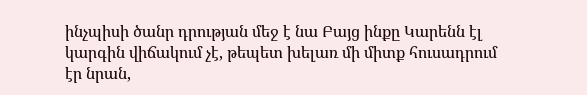ինչպիսի ծանր դրության մեջ է նա Բայց ինքը Կարենն էլ կարգին վիճակում չէ, թեպետ խելառ մի միտք հուսադրում էր նրան,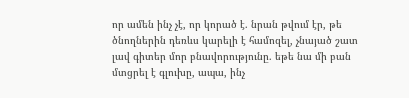որ ամեն ինչ չէ, որ կորած է. նրան թվում էր, թե ծնողներին դեռևս կարելի է համոզել, չնայած շատ լավ գիտեր մոր բնավորությունը. եթե նա մի բան մտցրել է գլուխը, ապա, ինչ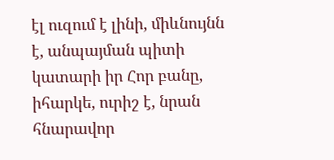էլ ուզում է լինի, միևնույնն է, անպայման պիտի կատարի իր Հոր բանը, իհարկե, ուրիշ է, նրան հնարավոր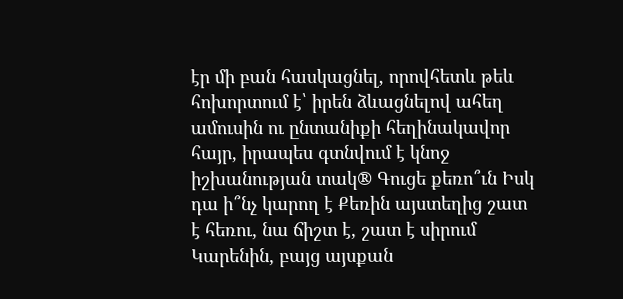էր մի բան հասկացնել, որովհետև թեև հոխորտում է՝ իրեն ձևացնելով ահեղ ամուսին ու ընտանիքի հեղինակավոր հայր, իրապես գտնվում է կնոջ իշխանության տակ® Գուցե քեռո՞ւն Իսկ դա ի՞նչ կարող է Քեռին այստեղից շատ է հեռու, նա ճիշտ է, շատ է սիրում Կարենին, բայց այսքան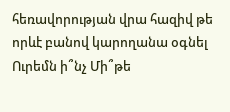հեռավորության վրա հազիվ թե որևէ բանով կարողանա օգնել Ուրեմն ի՞նչ Մի՞թե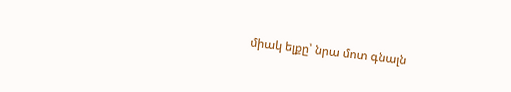միակ ելքը՝ նրա մոտ գնալն